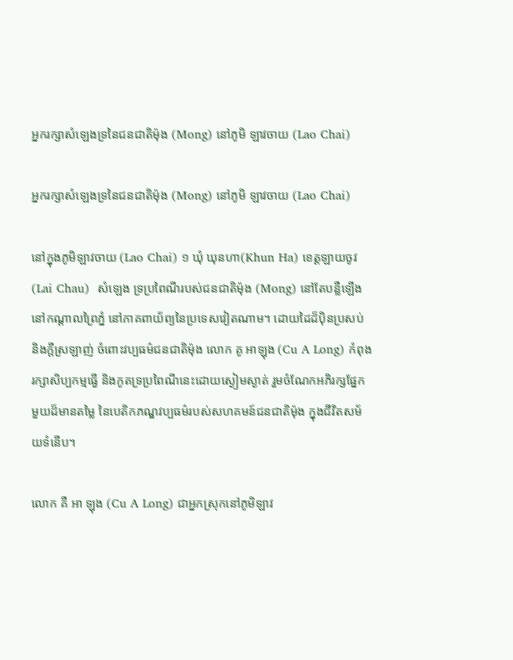អ្នករក្សាសំឡេងទ្រនៃជនជាតិម៉ុង (Mong) នៅភូមិ ឡាវចាយ (Lao Chai)

អ្នករក្សាសំឡេងទ្រនៃជនជាតិម៉ុង (Mong) នៅភូមិ ឡាវចាយ (Lao Chai)

នៅក្នុងភូមិឡាវចាយ (Lao Chai) ១ ឃុំ ឃុនហា(Khun Ha) ខេត្តឡាយចូវ (Lai Chau)  សំឡេង ទ្រប្រពៃណីរបស់ជនជាតិម៉ុង (Mong) នៅតែបន្លឺឡើង នៅកណ្តាលព្រៃភ្នំ នៅភាគពាយ័ព្យនៃប្រទេសវៀតណាម។ ដោយដៃដ៏ប៉ិនប្រសប់ និងក្តីស្រឡាញ់ ចំពោះវប្បធម៌ជនជាតិម៉ុង លោក គូ អាឡុង (Cu A Long) កំពុងរក្សាសិប្បកម្មធ្វើ និងកូតទ្រប្រពៃណីនេះដោយស្ងៀមស្ងាត់ រួមចំណែកអភិរក្សផ្នែកមួយដ៏មានតម្លៃ នៃបេតិកភណ្ឌវប្បធម៌របស់សហគមន៍ជនជាតិម៉ុង ក្នុងជីវិតសម័យទំនើប។

លោក គឺ អា ឡុង (Cu A Long) ជាអ្នកស្រុកនៅភូមិឡាវ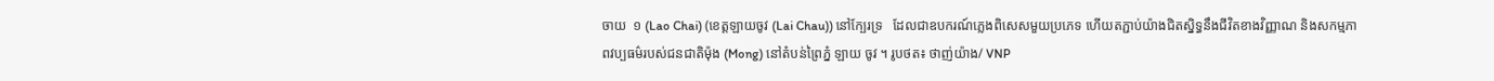ចាយ  ១ (Lao Chai) (ខេត្តឡាយចូវ (Lai Chau)) នៅក្បែរទ្រ   ដែលជាឧបករណ៍ភ្លេងពិសេសមួយប្រភេទ ហើយតភ្ជាប់យ៉ាងជិតស្និទ្ធនឹងជីវិតខាងវិញ្ញាណ និងសកម្មភាពវប្បធម៌របស់ជនជាតិម៉ុង (Mong) នៅតំបន់ព្រៃភ្នំ ឡាយ ចូវ ។ រូបថត៖ ថាញ់យ៉ាង/ VNP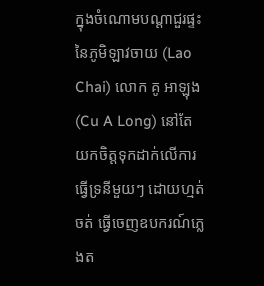ក្នុងចំណោមបណ្តាជួរផ្ទះនៃភូមិឡាវចាយ (Lao Chai) លោក គូ អាឡុង (Cu A Long) នៅតែយកចិត្តទុកដាក់លើការធ្វើទ្រនីមួយៗ ដោយហ្មត់ចត់ ធ្វើចេញឧបករណ៍ភ្លេងត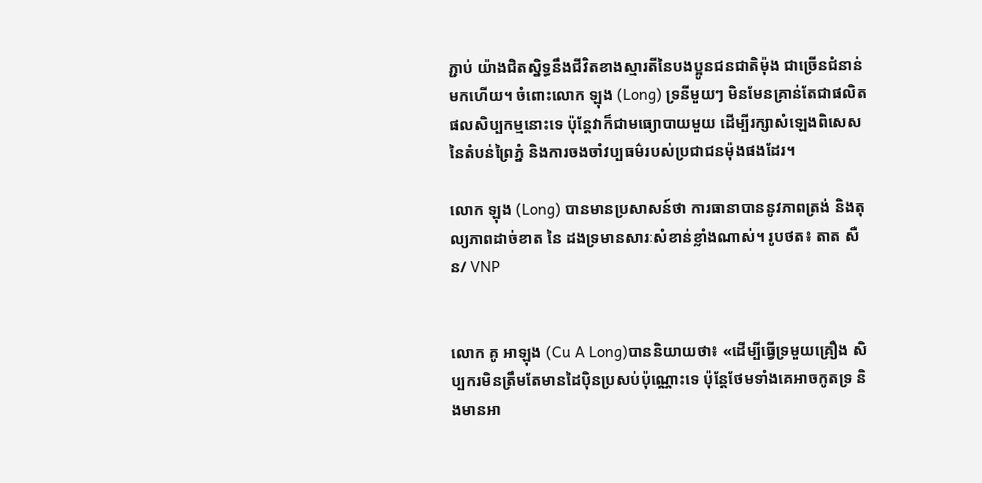ភ្ជាប់ យ៉ាងជិតស្និទ្ធនឹងជីវិតខាងស្មារតីនៃបងប្អូនជនជាតិម៉ុង ជាច្រើនជំនាន់មកហើយ។ ចំពោះលោក ឡុង (Long) ទ្រនីមួយៗ មិនមែនគ្រាន់តែជាផលិតផលសិប្បកម្មនោះទេ ប៉ុន្តែវាក៏ជាមធ្យោបាយមួយ ដើម្បីរក្សាសំឡេងពិសេសនៃតំបន់ព្រៃភ្នំ និងការចងចាំវប្បធម៌របស់ប្រជាជនម៉ុងផងដែរ។

លោក ឡុង (Long) បានមានប្រសាសន៍ថា ការធានាបាននូវភាពត្រង់ និងតុល្យភាពដាច់ខាត នៃ ដងទ្រមានសារៈសំខាន់ខ្លាំងណាស់។ រូបថត៖ តាត សឺន/ VNP


លោក គូ អាឡុង (Cu A Long)បាននិយាយថា៖ «ដើម្បីធ្វើទ្រមួយគ្រឿង សិប្បករមិនត្រឹមតែមានដៃប៉ិនប្រសប់ប៉ុណ្ណោះទេ ប៉ុន្តែថែមទាំងគេអាចកូតទ្រ និងមានអា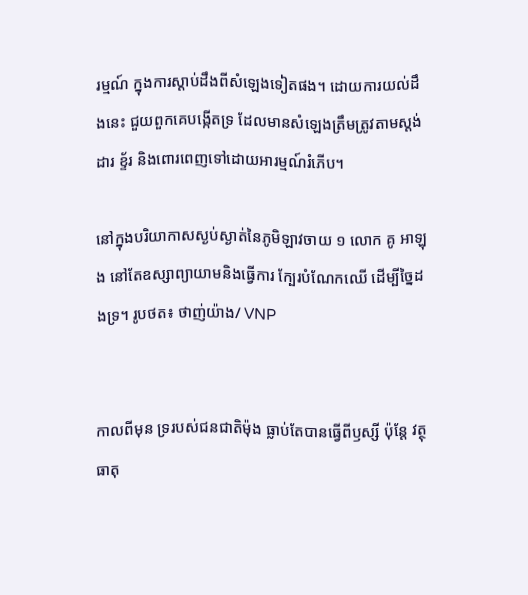រម្មណ៍ ក្នុងការស្តាប់ដឹងពីសំឡេងទៀតផង។ ដោយការយល់ដឹងនេះ ជួយពួកគេបង្កើតទ្រ ដែលមានសំឡេងត្រឹមត្រូវតាមស្តង់ដារ ខ្ទ័រ និងពោរពេញទៅដោយអារម្មណ៍រំភើប។

នៅក្នុងបរិយាកាសស្ងប់ស្ងាត់នៃភូមិឡាវចាយ ១ លោក គូ អាឡុង នៅតែឧស្សាព្យាយាមនិងធ្វើការ ក្បែរបំណែកឈើ ដើម្បីច្នៃដងទ្រ។ រូបថត៖ ថាញ់យ៉ាង/ VNP


កាលពីមុន ទ្ររបស់ជនជាតិម៉ុង ធ្លាប់តែបានធ្វើពីឫស្សី ប៉ុន្តែ វត្ថុធាតុ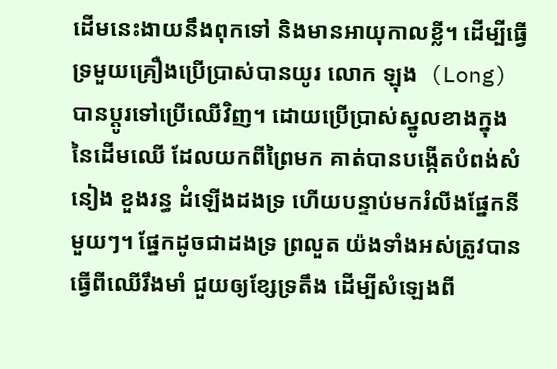ដើមនេះងាយនឹងពុកទៅ និងមានអាយុកាលខ្លី។ ដើម្បីធ្វើទ្រមួយគ្រឿងប្រើប្រាស់បានយូរ លោក ឡុង  (Long) បានប្តូរទៅប្រើឈើវិញ។ ដោយប្រើប្រាស់ស្នូលខាងក្នុងនៃដើមឈើ ដែលយកពីព្រៃមក គាត់បានបង្កើតបំពង់សំនៀង ខួងរន្ធ ដំឡើងដងទ្រ ហើយបន្ទាប់មករំលីងផ្នែកនីមួយៗ។ ផ្នែកដូចជាដងទ្រ ព្រលួត យ៉ងទាំងអស់ត្រូវបានធ្វើពីឈើរឹងមាំ ជួយឲ្យខ្សែទ្រតឹង ដើម្បីសំឡេងពី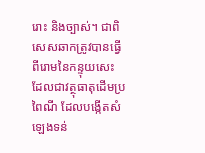រោះ និងច្បាស់។ ជាពិសេសឆាកត្រូវបានធ្វើពីរោមនៃកន្ទុយសេះ ដែលជាវត្ថុធាតុដើមប្រពៃណី ដែលបង្កើតសំឡេងទន់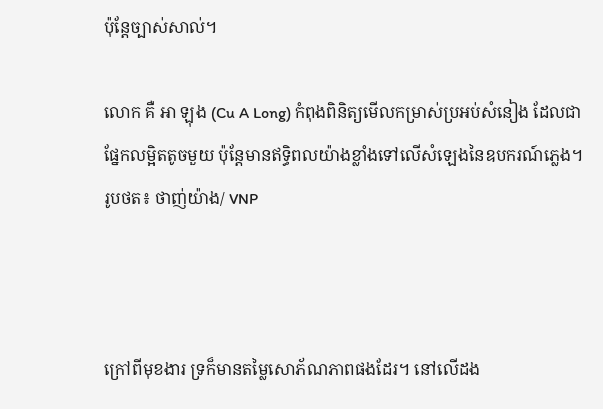ប៉ុន្តែច្បាស់សាល់។

លោក គឺ អា ឡុង (Cu A Long) កំពុងពិនិត្យមើលកម្រាស់ប្រអប់សំនៀង ដែលជាផ្នែកលម្អិតតូចមួយ ប៉ុន្តែមានឥទ្ធិពលយ៉ាងខ្លាំងទៅលើសំឡេងនៃឧបករណ៍ភ្លេង។ រូបថត៖ ថាញ់យ៉ាង/ VNP



ក្រៅពីមុខងារ ទ្រក៏មានតម្លៃសោភ័ណភាពផងដែរ។ នៅលើដង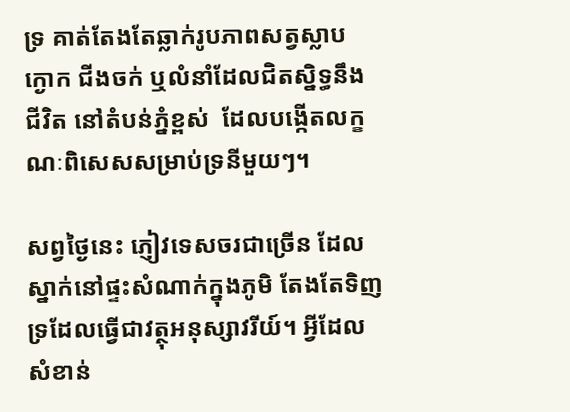ទ្រ គាត់តែងតែឆ្លាក់រូបភាពសត្វស្លាប ក្ងោក ជីងចក់ ឬលំនាំដែលជិតស្និទ្ធនឹងជីវិត នៅតំបន់ភ្នំខ្ពស់  ដែលបង្កើតលក្ខណៈពិសេសសម្រាប់ទ្រនីមួយៗ។

សព្វថ្ងៃនេះ ភ្ញៀវទេសចរជាច្រើន ដែលស្នាក់នៅផ្ទះសំណាក់ក្នុងភូមិ តែងតែទិញទ្រដែលធ្វើជាវត្ថុអនុស្សាវរីយ៍។ អ្វីដែលសំខាន់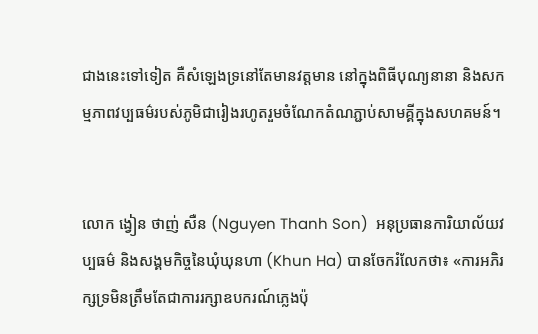ជាងនេះទៅទៀត គឺសំឡេងទ្រនៅតែមានវត្តមាន នៅក្នុងពិធីបុណ្យនានា និងសកម្មភាពវប្បធម៌របស់ភូមិជារៀងរហូតរួមចំណែកតំណភ្ជាប់សាមគ្គីក្នុងសហគមន៍។


លោក ង្វៀន ថាញ់ សឺន (Nguyen Thanh Son)  អនុប្រធានការិយាល័យវប្បធម៌ និងសង្គមកិច្ចនៃឃុំឃុនហា (Khun Ha) បានចែករំលែកថា៖ «ការអភិរក្សទ្រមិនត្រឹមតែជាការរក្សាឧបករណ៍ភ្លេងប៉ុ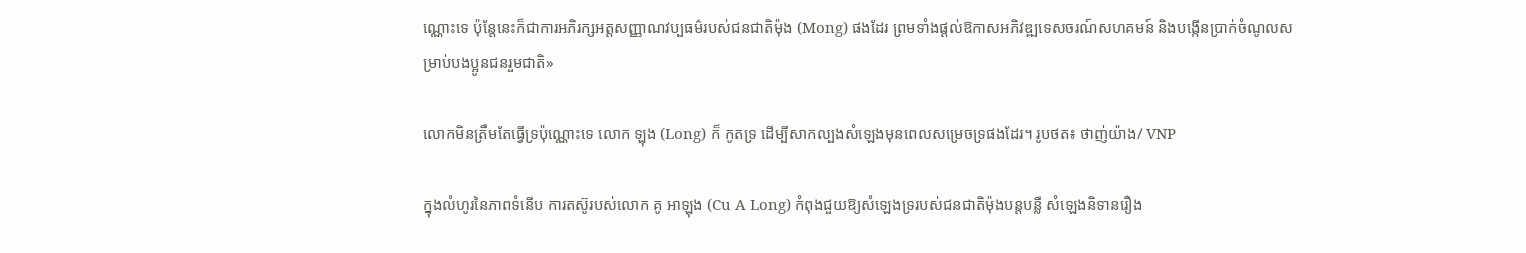ណ្ណោះទេ ប៉ុន្តែនេះក៏ជាការអភិរក្សអត្តសញ្ញាណវប្បធម៌របស់ជនជាតិម៉ុង (Mong) ផងដែរ ព្រមទាំងផ្ដល់ឱកាសអភិវឌ្ឍទេសចរណ៍សហគមន៍ និងបង្កើនប្រាក់ចំណូលសម្រាប់បងប្អូនជនរួមជាតិ»

លោកមិនត្រឹមតែធ្វើទ្រប៉ុណ្ណោះទេ លោក ឡុង (Long) ក៏ កូតទ្រ ដើម្បីសាកល្បងសំឡេងមុនពេលសម្រេចទ្រផងដែរ។ រូបថត៖ ថាញ់យ៉ាង/ VNP

ក្នុងលំហូរនៃភាពទំនើប ការតស៊ូរបស់លោក គូ អាឡុង (Cu A Long) កំពុងជួយឱ្យសំឡេងទ្ររបស់ជនជាតិម៉ុងបន្តបន្លឺ សំឡេងនិទានរឿង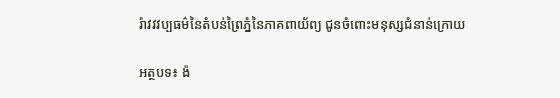រ៉ាវវវប្បធម៌នៃតំបន់ព្រៃភ្នំនៃភាគពាយ័ព្យ ជូនចំពោះមនុស្សជំនាន់ក្រោយ

អត្ថបទ៖ ង៉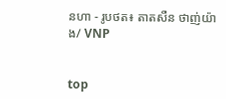នហា - រូបថត៖ តាតសឺន ថាញ់យ៉ាង/ VNP


top